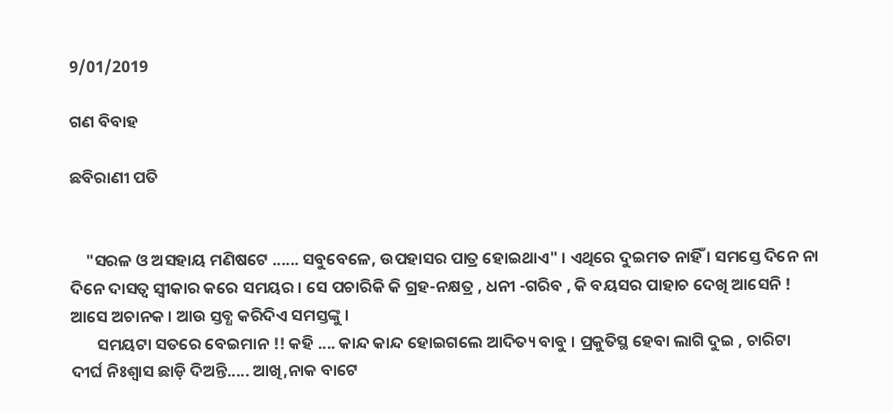9/01/2019

ଗଣ ବିବାହ

ଛବିରାଣୀ ପତି


    "ସରଳ ଓ ଅସହାୟ ମଣିଷଟେ ...... ସବୁବେଳେ, ଉପହାସର ପାତ୍ର ହୋଇଥାଏ" । ଏଥିରେ ଦୁଇମତ ନାହିଁ । ସମସ୍ତେ ଦିନେ ନା ଦିନେ ଦାସତ୍ୱ ସ୍ୱୀକାର କରେ ସମୟର । ସେ ପଚାରିକି କି ଗ୍ରହ-ନକ୍ଷତ୍ର , ଧନୀ -ଗରିବ , କି ବୟସର ପାହାଚ ଦେଖି ଆସେନି ! ଆସେ ଅଚାନକ । ଆଉ ସ୍ତବ୍ଧ କରିଦିଏ ସମସ୍ତଙ୍କୁ ।
       ସମୟଟା ସତରେ ବେଇମାନ !! କହି .... କାନ୍ଦ କାନ୍ଦ ହୋଇଗଲେ ଆଦିତ୍ୟ ବାବୁ । ପ୍ରକୁତିସ୍ଥ ହେବା ଲାଗି ଦୁଇ , ଚାରିଟା ଦୀର୍ଘ ନିଃଶ୍ଵାସ ଛାଡ଼ି ଦିଅନ୍ତି..... ଆଖି,ନାକ ବାଟେ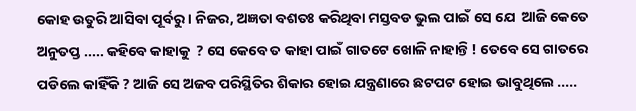କୋହ ଉତୁରି ଆସିବା ପୂର୍ବରୁ । ନିଜର, ଅଜ୍ଞତା ବଶତଃ କରିଥିବା ମସ୍ତବଡ ଭୁଲ ପାଇଁ ସେ ଯେ  ଆଜି କେତେ ଅନୁତପ୍ତ ..... କହିବେ କାହାକୁ  ? ସେ କେବେ ତ କାହା ପାଇଁ ଗାତଟେ ଖୋଳି ନାହାନ୍ତି ! ତେବେ ସେ ଗାତରେ ପଡିଲେ କାହିଁକି ? ଆଜି ସେ ଅଜବ ପରିସ୍ଥିତିର ଶିକାର ହୋଇ ଯନ୍ତ୍ରଣାରେ ଛଟପଟ ହୋଇ ଭାବୁଥିଲେ .....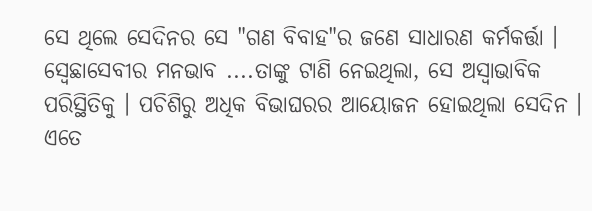ସେ ଥିଲେ ସେଦିନର ସେ "ଗଣ ବିବାହ"ର ଜଣେ ସାଧାରଣ କର୍ମକର୍ତ୍ତା । ସ୍ବେଛାସେବୀର ମନଭାବ ....ତାଙ୍କୁ ଟାଣି ନେଇଥିଲା, ସେ ଅସ୍ୱାଭାବିକ ପରିସ୍ଥିତିକୁ । ପଚିଶିରୁ ଅଧିକ ବିଭାଘରର ଆୟୋଜନ ହୋଇଥିଲା ସେଦିନ । ଏତେ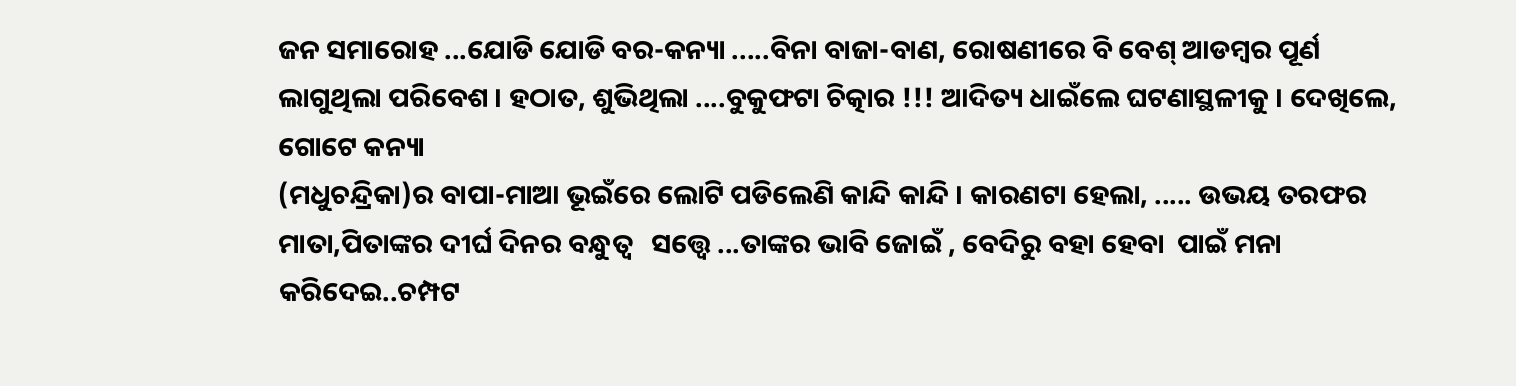ଜନ ସମାରୋହ ...ଯୋଡି ଯୋଡି ବର-କନ୍ୟା .....ବିନା ବାଜା-ବାଣ, ରୋଷଣୀରେ ବି ବେଶ୍‌ ଆଡମ୍ବର ପୂର୍ଣ ଲାଗୁଥିଲା ପରିବେଶ । ହଠାତ, ଶୁଭିଥିଲା ....ବୁକୁଫଟା ଚିତ୍କାର !!! ଆଦିତ୍ୟ ଧାଇଁଲେ ଘଟଣାସ୍ଥଳୀକୁ । ଦେଖିଲେ, ଗୋଟେ କନ୍ୟା
(ମଧୁଚନ୍ଦ୍ରିକା)ର ବାପା-ମାଆ ଭୂଇଁରେ ଲୋଟି ପଡିଲେଣି କାନ୍ଦି କାନ୍ଦି । କାରଣଟା ହେଲା, ..... ଉଭୟ ତରଫର ମାତା,ପିତାଙ୍କର ଦୀର୍ଘ ଦିନର ବନ୍ଧୁତ୍ବ   ସତ୍ତ୍ୱେ ...ତାଙ୍କର ଭାବି ଜୋଇଁ , ବେଦିରୁ ବହା ହେବା  ପାଇଁ ମନା କରିଦେଇ..ଚମ୍ପଟ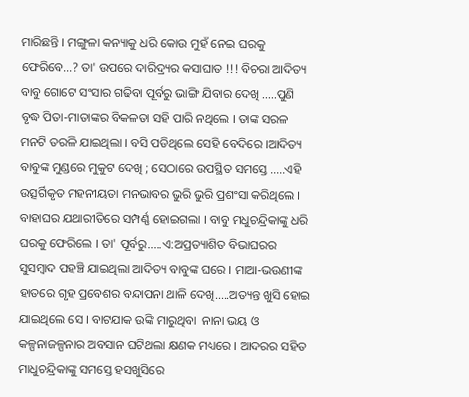ମାରିଛନ୍ତି । ମଙ୍ଗୁଳା କନ୍ୟାକୁ ଧରି କୋଉ ମୁହଁ ନେଇ ଘରକୁ ଫେରିବେ...? ତା' ଉପରେ ଦାରିଦ୍ର୍ୟର କସାଘାତ !!! ବିଚରା ଆଦିତ୍ୟ ବାବୁ ଗୋଟେ ସଂସାର ଗଢିବା ପୂର୍ବରୁ ଭାଙ୍ଗି ଯିବାର ଦେଖି .....ପୁଣି ବୃଦ୍ଧ ପିତା-ମାତାଙ୍କର ବିକଳତା ସହି ପାରି ନଥିଲେ । ତାଙ୍କ ସରଳ ମନଟି ତରଳି ଯାଇଥିଲା । ବସି ପଡିଥିଲେ ସେହି ବେଦିରେ ।ଆଦିତ୍ୟ ବାବୁଙ୍କ ମୁଣ୍ଡରେ ମୁକୁଟ ଦେଖି ; ସେଠାରେ ଉପସ୍ଥିତ ସମସ୍ତେ .....ଏହି ଉତ୍ସର୍ଗିକୃତ ମହନୀୟତା ମନଭାବର ଭୁରି ଭୁରି ପ୍ରଶଂସା କରିଥିଲେ । ବାହାଘର ଯଥାରୀତିରେ ସମ୍ପର୍ଣ୍ଣ ହୋଇଗଲା । ବାବୁ ମଧୁଚନ୍ଦ୍ରିକାଙ୍କୁ ଧରି ଘରକୁ ଫେରିଲେ । ତା' ପୂର୍ବରୁ.....ଏ:ଅପ୍ରତ୍ୟାଶିତ ବିଭାଘରର ସୁସମ୍ବାଦ ପହଞ୍ଚି ଯାଇଥିଲା ଆଦିତ୍ୟ ବାବୁଙ୍କ ଘରେ । ମାଆ-ଭଉଣୀଙ୍କ ହାତରେ ଗୃହ ପ୍ରବେଶର ବନ୍ଦାପନା ଥାଳି ଦେଖି.....ଅତ୍ୟନ୍ତ ଖୁସି ହୋଇ ଯାଇଥିଲେ ସେ । ବାଟଯାକ ଉଙ୍କି ମାରୁଥିବା  ନାନା ଭୟ ଓ କଳ୍ପନାଜଳ୍ପନାର ଅବସାନ ଘଟିଥଲା କ୍ଷଣକ ମଧ୍ୟରେ । ଆଦରର ସହିତ ମାଧୁଚନ୍ଦ୍ରିକାଙ୍କୁ ସମସ୍ତେ ହସଖୁସିରେ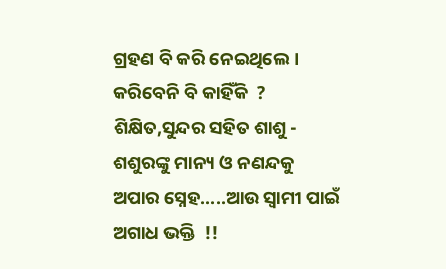ଗ୍ରହଣ ବି କରି ନେଇଥିଲେ । କରିବେନି ବି କାହିଁକି  ? ଶିକ୍ଷିତ,ସୁନ୍ଦର ସହିତ ଶାଶୁ - ଶଶୁରଙ୍କୁ ମାନ୍ୟ ଓ ନଣନ୍ଦକୁ ଅପାର ସ୍ନେହ.....ଆଉ ସ୍ୱାମୀ ପାଇଁ ଅଗାଧ ଭକ୍ତି  !!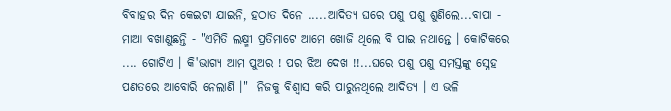ବିବାହର ଦିନ କେଇଟା ଯାଇନି, ହଠାତ ଦିନେ .....ଆଦିତ୍ୟ ଘରେ ପଶୁ ପଶୁ ଶୁଣିଲେ...ବାପା - ମାଆ ବଖାଣୁଛନ୍ତି - "ଏମିତି ଲକ୍ଷ୍ମୀ ପ୍ରତିମାଟେ ଆମେ ଖୋଜି ଥିଲେ ବି ପାଇ ନଥାନ୍ତେ । କୋଟିକରେ .... ଗୋଟିଏ । କି'ଭାଗ୍ୟ ଆମ ପୁଅର ! ପର ଝିଅ ଦେଖ !!...ଘରେ ପଶୁ ପଶୁ ସମସ୍ତଙ୍କୁ ସ୍ନେହ ପଣତରେ ଆବୋରି ନେଲାଣି ।"  ନିଜକୁ ବିଶ୍ୱାସ କରି ପାରୁନଥିଲେ ଆଦିତ୍ୟ । ଏ ଭଳି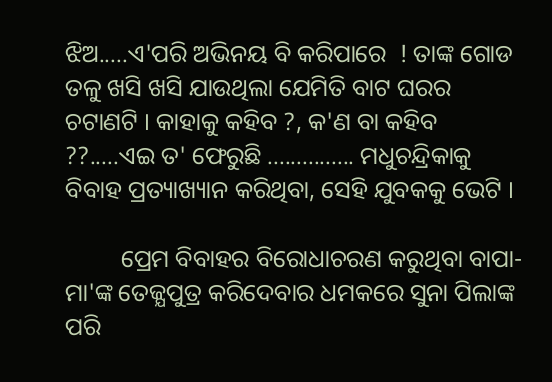ଝିଅ.....ଏ'ପରି ଅଭିନୟ ବି କରିପାରେ  ! ତାଙ୍କ ଗୋଡ ତଳୁ ଖସି ଖସି ଯାଉଥିଲା ଯେମିତି ବାଟ ଘରର ଚଟାଣଟି । କାହାକୁ କହିବ ?, କ'ଣ ବା କହିବ ??.....ଏଇ ତ' ଫେରୁଛି ............... ମଧୁଚନ୍ଦ୍ରିକାକୁ ବିବାହ ପ୍ରତ୍ୟାଖ୍ୟାନ କରିଥିବା, ସେହି ଯୁବକକୁ ଭେଟି ।

         ପ୍ରେମ ବିବାହର ବିରୋଧାଚରଣ କରୁଥିବା ବାପା-ମା'ଙ୍କ ତେଜ୍ଯପୁତ୍ର କରିଦେବାର ଧମକରେ ସୁନା ପିଲାଙ୍କ ପରି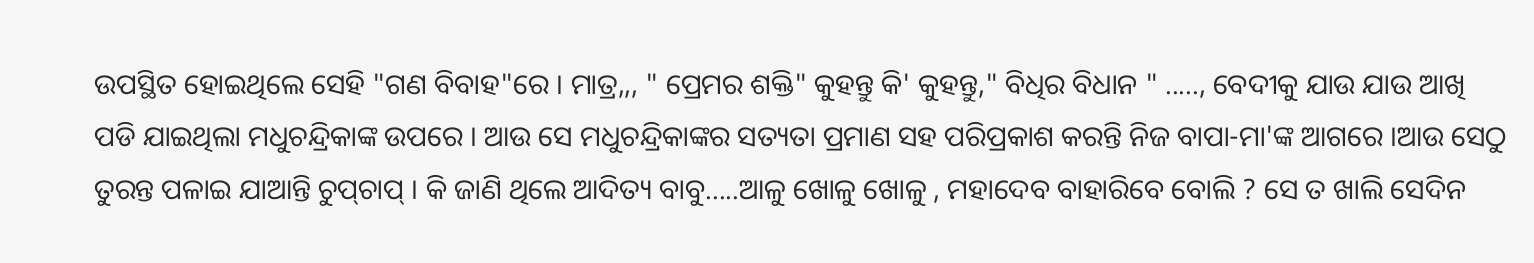ଉପସ୍ଥିତ ହୋଇଥିଲେ ସେହି "ଗଣ ବିବାହ"ରେ । ମାତ୍ର,,, " ପ୍ରେମର ଶକ୍ତି" କୁହନ୍ତୁ କି' କୁହନ୍ତୁ," ବିଧିର ବିଧାନ " ....., ବେଦୀକୁ ଯାଉ ଯାଉ ଆଖି ପଡି ଯାଇଥିଲା ମଧୁଚନ୍ଦ୍ରିକାଙ୍କ ଉପରେ । ଆଉ ସେ ମଧୁଚନ୍ଦ୍ରିକାଙ୍କର ସତ୍ୟତା ପ୍ରମାଣ ସହ ପରିପ୍ରକାଶ କରନ୍ତି ନିଜ ବାପା-ମା'ଙ୍କ ଆଗରେ ।ଆଉ ସେଠୁ ତୁରନ୍ତ ପଳାଇ ଯାଆନ୍ତି ଚୁପ୍‌ଚାପ୍‌ । କି ଜାଣି ଥିଲେ ଆଦିତ୍ୟ ବାବୁ.....ଆଳୁ ଖୋଳୁ ଖୋଳୁ , ମହାଦେବ ବାହାରିବେ ବୋଲି ? ସେ ତ ଖାଲି ସେଦିନ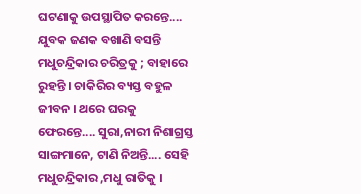ଘଟଣାକୁ ଉପସ୍ଥାପିତ କରନ୍ତେ.... ଯୁବକ ଜଣକ ବଖାଣି ବସନ୍ତି ମଧୁଚନ୍ଦ୍ରିକାର ଚରିତ୍ରକୁ ; ବାହାରେ ରୁହନ୍ତି । ଚାକିରିର ବ୍ୟସ୍ତ ବହୁଳ ଜୀବନ । ଥରେ ଘରକୁ ଫେରନ୍ତେ.... ସୁରା,ନାରୀ ନିଶାଗ୍ରସ୍ତ ସାଙ୍ଗମାନେ, ଟାଣି ନିଅନ୍ତି.... ସେହି ମଧୁଚନ୍ଦ୍ରିକାର ,ମଧୁ ରାତିକୁ ।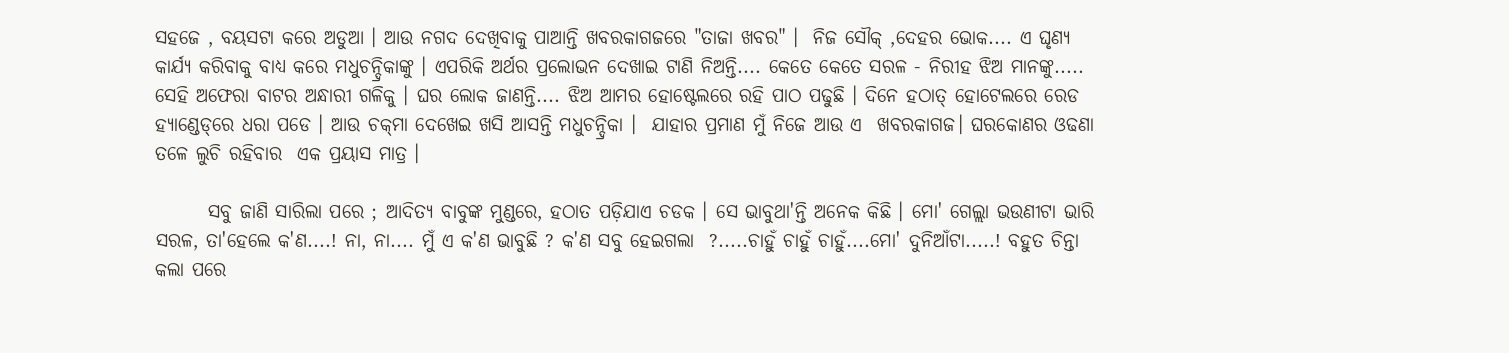ସହଜେ , ବୟସଟା କରେ ଅଡୁଆ । ଆଉ ନଗଦ ଦେଖିବାକୁ ପାଆନ୍ତି ଖବରକାଗଜରେ "ତାଜା ଖବର" ।  ନିଜ ସୌକ୍‌ ,ଦେହର ଭୋକ.... ଏ ଘୃଣ୍ୟ କାର୍ଯ୍ୟ କରିବାକୁ ବାଧ୍ୟ କରେ ମଧୁଚନ୍ଦ୍ରିକାଙ୍କୁ । ଏପରିକି ଅର୍ଥର ପ୍ରଲୋଭନ ଦେଖାଇ ଟାଣି ନିଅନ୍ତି.... କେତେ କେତେ ସରଳ - ନିରୀହ ଝିଅ ମାନଙ୍କୁ..... ସେହି ଅଫେରା ବାଟର ଅନ୍ଧାରୀ ଗଳିକୁ । ଘର ଲୋକ ଜାଣନ୍ତି.... ଝିଅ ଆମର ହୋଷ୍ଟେଲରେ ରହି ପାଠ ପଢୁଛି । ଦିନେ ହଠାତ୍‌ ହୋଟେଲରେ ରେଡ ହ୍ଯାଣ୍ଡେଡ୍‌ରେ ଧରା ପଡେ । ଆଉ ଚକ୍‌ମା ଦେଖେଇ ଖସି ଆସନ୍ତି ମଧୁଚନ୍ଦ୍ରିକା ।  ଯାହାର ପ୍ରମାଣ ମୁଁ ନିଜେ ଆଉ ଏ  ଖବରକାଗଜ। ଘରକୋଣର ଓଢଣା ତଳେ ଲୁଚି ରହିବାର  ଏକ ପ୍ରୟାସ ମାତ୍ର ।

       ସବୁ ଜାଣି ସାରିଲା ପରେ ; ଆଦିତ୍ୟ ବାବୁଙ୍କ ମୁଣ୍ଡରେ, ହଠାତ ପଡ଼ିଯାଏ ଚଡକ । ସେ ଭାବୁଥା'ନ୍ତି ଅନେକ କିଛି । ମୋ' ଗେଲ୍ଲା ଭଉଣୀଟା ଭାରି ସରଳ, ତା'ହେଲେ କ'ଣ....! ନା, ନା.... ମୁଁ ଏ କ'ଣ ଭାବୁଛି ? କ'ଣ ସବୁ ହେଇଗଲା  ?.....ଚାହୁଁ ଚାହୁଁ ଚାହୁଁ....ମୋ' ଦୁନିଆଁଟା.....! ବହୁତ ଚିନ୍ତା କଲା ପରେ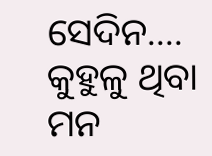ସେଦିନ.... କୁହୁଳୁ ଥିବା ମନ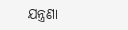ଯନ୍ତ୍ରଣା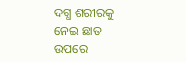ଦଗ୍ଧ ଶରୀରକୁ ନେଇ ଛାତ ଉପରେ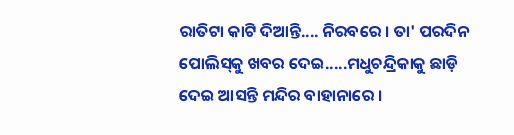ରାତିଟା କାଟି ଦିଆନ୍ତି.... ନିରବରେ । ତା' ପରଦିନ ପୋଲିସ୍‌କୁ ଖବର ଦେଇ.....ମଧୁଚନ୍ଦ୍ରିକାକୁ ଛାଡ଼ି ଦେଇ ଆସନ୍ତି ମନ୍ଦିର ବାହାନାରେ ।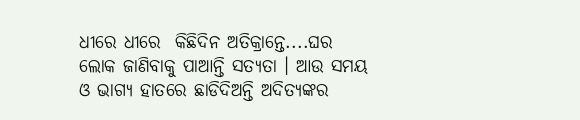ଧୀରେ ଧୀରେ  କିଛିଦିନ ଅତିକ୍ରାନ୍ତେ....ଘର ଲୋକ ଜାଣିବାକୁ ପାଆନ୍ତି ସତ୍ୟତା । ଆଉ ସମୟ ଓ ଭାଗ୍ୟ ହାତରେ ଛାଡିଦିଅନ୍ତି ଅଦିତ୍ୟଙ୍କର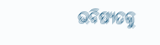ଭବିଷ୍ୟତକୁ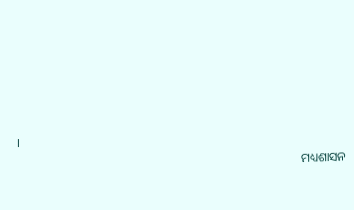।
                                                                                            ମଧ୍ୟଶାସନ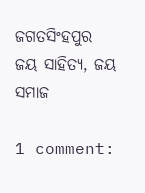ଜଗତସିଂହପୁର
ଜୟ ସାହିତ୍ୟ, ଜୟ ସମାଜ

1 comment: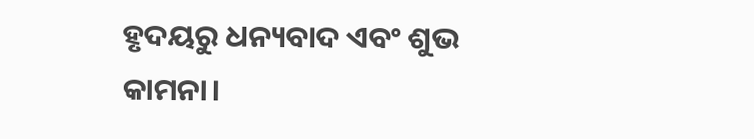ହୃଦୟରୁ ଧନ୍ୟବାଦ ଏବଂ ଶୁଭ କାମନା।